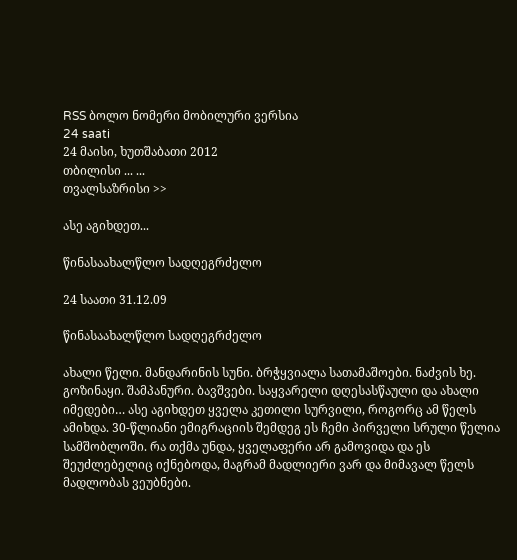RSS ბოლო ნომერი მობილური ვერსია
24 saati
24 მაისი, ხუთშაბათი 2012
თბილისი ... ...
თვალსაზრისი >>

ასე აგიხდეთ...

წინასაახალწლო სადღეგრძელო

24 საათი 31.12.09

წინასაახალწლო სადღეგრძელო

ახალი წელი. მანდარინის სუნი. ბრჭყვიალა სათამაშოები. ნაძვის ხე. გოზინაყი. შამპანური. ბავშვები. საყვარელი დღესასწაული და ახალი იმედები… ასე აგიხდეთ ყველა კეთილი სურვილი, როგორც ამ წელს ამიხდა. 30-წლიანი ემიგრაციის შემდეგ ეს ჩემი პირველი სრული წელია სამშობლოში. რა თქმა უნდა, ყველაფერი არ გამოვიდა და ეს შეუძლებელიც იქნებოდა, მაგრამ მადლიერი ვარ და მიმავალ წელს მადლობას ვეუბნები.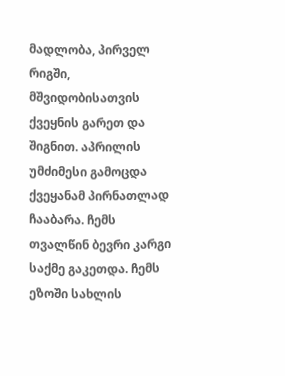მადლობა, პირველ რიგში, მშვიდობისათვის ქვეყნის გარეთ და შიგნით. აპრილის უმძიმესი გამოცდა ქვეყანამ პირნათლად ჩააბარა. ჩემს თვალწინ ბევრი კარგი საქმე გაკეთდა. ჩემს ეზოში სახლის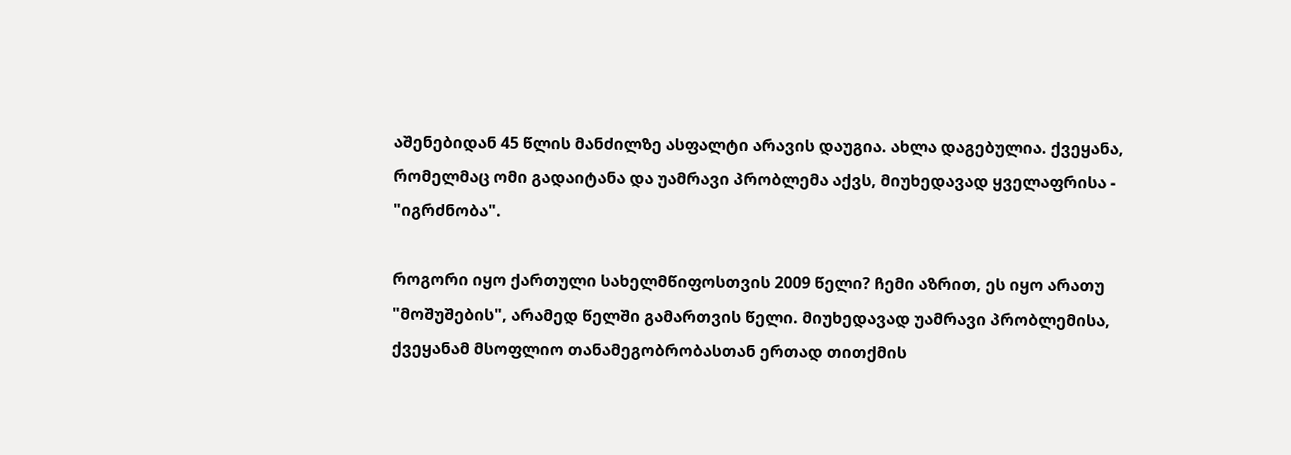აშენებიდან 45 წლის მანძილზე ასფალტი არავის დაუგია. ახლა დაგებულია. ქვეყანა, რომელმაც ომი გადაიტანა და უამრავი პრობლემა აქვს, მიუხედავად ყველაფრისა - "იგრძნობა".

როგორი იყო ქართული სახელმწიფოსთვის 2009 წელი? ჩემი აზრით, ეს იყო არათუ "მოშუშების", არამედ წელში გამართვის წელი. მიუხედავად უამრავი პრობლემისა, ქვეყანამ მსოფლიო თანამეგობრობასთან ერთად თითქმის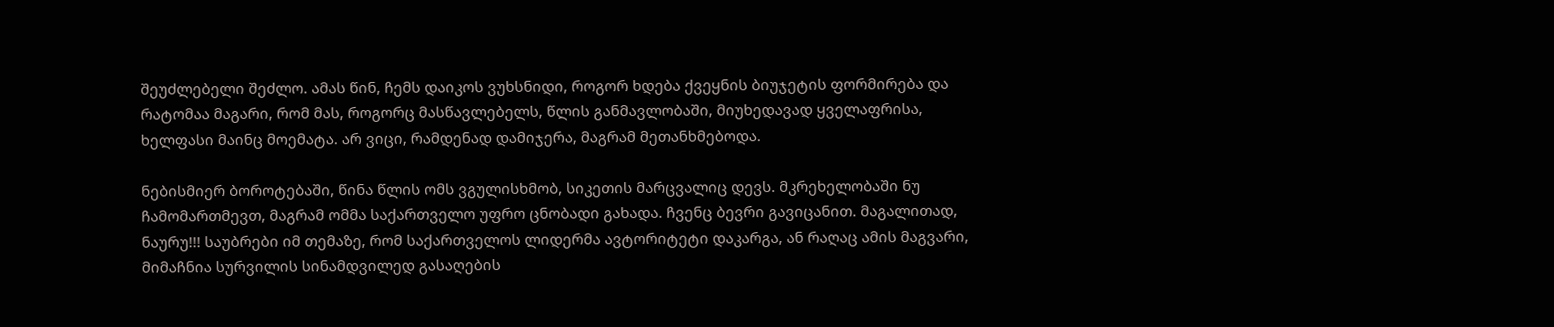შეუძლებელი შეძლო. ამას წინ, ჩემს დაიკოს ვუხსნიდი, როგორ ხდება ქვეყნის ბიუჯეტის ფორმირება და რატომაა მაგარი, რომ მას, როგორც მასწავლებელს, წლის განმავლობაში, მიუხედავად ყველაფრისა, ხელფასი მაინც მოემატა. არ ვიცი, რამდენად დამიჯერა, მაგრამ მეთანხმებოდა.

ნებისმიერ ბოროტებაში, წინა წლის ომს ვგულისხმობ, სიკეთის მარცვალიც დევს. მკრეხელობაში ნუ ჩამომართმევთ, მაგრამ ომმა საქართველო უფრო ცნობადი გახადა. ჩვენც ბევრი გავიცანით. მაგალითად, ნაურუ!!! საუბრები იმ თემაზე, რომ საქართველოს ლიდერმა ავტორიტეტი დაკარგა, ან რაღაც ამის მაგვარი, მიმაჩნია სურვილის სინამდვილედ გასაღების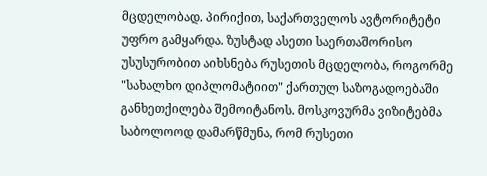მცდელობად. პირიქით, საქართველოს ავტორიტეტი უფრო გამყარდა. ზუსტად ასეთი საერთაშორისო უსუსურობით აიხსნება რუსეთის მცდელობა, როგორმე "სახალხო დიპლომატიით" ქართულ საზოგადოებაში განხეთქილება შემოიტანოს. მოსკოვურმა ვიზიტებმა საბოლოოდ დამარწმუნა, რომ რუსეთი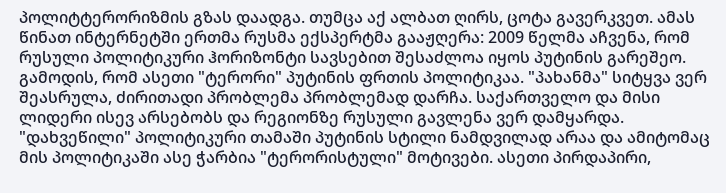პოლიტტერორიზმის გზას დაადგა. თუმცა აქ ალბათ ღირს, ცოტა გავერკვეთ. ამას წინათ ინტერნეტში ერთმა რუსმა ექსპერტმა გააჟღერა: 2009 წელმა აჩვენა, რომ რუსული პოლიტიკური ჰორიზონტი სავსებით შესაძლოა იყოს პუტინის გარეშეო. გამოდის, რომ ასეთი "ტერორი" პუტინის ფრთის პოლიტიკაა. "პახანმა" სიტყვა ვერ შეასრულა, ძირითადი პრობლემა პრობლემად დარჩა. საქართველო და მისი ლიდერი ისევ არსებობს და რეგიონზე რუსული გავლენა ვერ დამყარდა. "დახვეწილი" პოლიტიკური თამაში პუტინის სტილი ნამდვილად არაა და ამიტომაც მის პოლიტიკაში ასე ჭარბია "ტერორისტული" მოტივები. ასეთი პირდაპირი,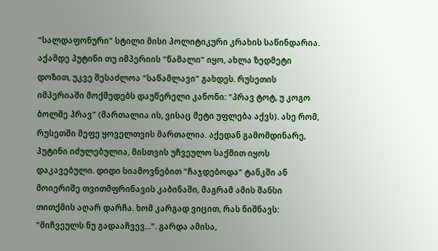"სალდაფონური" სტილი მისი პოლიტიკური კრახის საწინდარია. აქამდე პუტინი თუ იმპერიის "წამალი" იყო, ახლა ზედმეტი დოზით, უკვე შესაძლოა "საწამლავი" გახდეს. რუსეთის იმპერიაში მოქმედებს დაუწერელი კანონი: "პრავ ტოტ, უ კოგო ბოლშე პრავ" (მართალია ის, ვისაც მეტი უფლება აქვს). ასე რომ, რუსეთში მეფე ყოველთვის მართალია. აქედან გამომდინარე, პუტინი იძულებულია, მისთვის უჩვეულო საქმით იყოს დაკავებული. დიდი სიამოვნებით "ჩაჯდებოდა" ტანკში ან მოიერიშე თვითმფრინავის კაბინაში, მაგრამ ამის შანსი თითქმის აღარ დარჩა. ხომ კარგად ვიცით, რას ნიშნავს: "მიჩვეულს ნუ გადააჩვევ...". გარდა ამისა,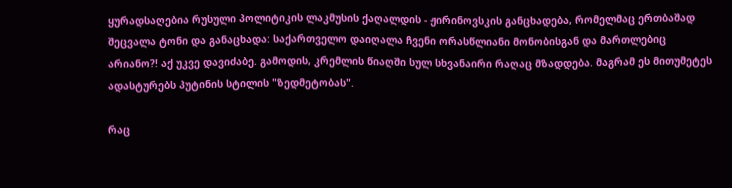ყურადსაღებია რუსული პოლიტიკის ლაკმუსის ქაღალდის - ჟირინოვსკის განცხადება, რომელმაც ერთბაშად შეცვალა ტონი და განაცხადა: საქართველო დაიღალა ჩვენი ორასწლიანი მონობისგან და მართლებიც არიანო?! აქ უკვე დავიძაბე. გამოდის, კრემლის წიაღში სულ სხვანაირი რაღაც მზადდება. მაგრამ ეს მითუმეტეს ადასტურებს პუტინის სტილის "ზედმეტობას".

რაც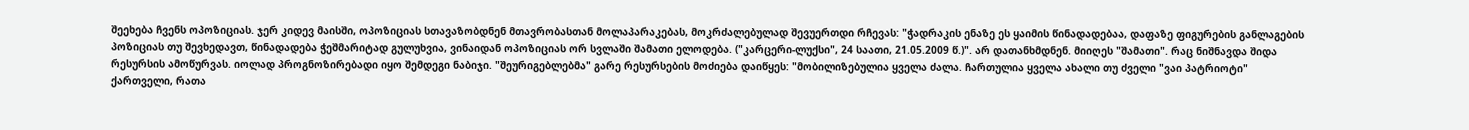შეეხება ჩვენს ოპოზიციას. ჯერ კიდევ მაისში, ოპოზიციას სთავაზობდნენ მთავრობასთან მოლაპარაკებას, მოკრძალებულად შევუერთდი რჩევას: "ჭადრაკის ენაზე ეს ყაიმის წინადადებაა, დაფაზე ფიგურების განლაგების პოზიციას თუ შევხედავთ, წინადადება ჭეშმარიტად გულუხვია, ვინაიდან ოპოზიციას ორ სვლაში შამათი ელოდება. ("კარცერი-ლუქსი", 24 საათი, 21.05.2009 წ.)". არ დათანხმდნენ. მიიღეს "შამათი". რაც ნიშნავდა შიდა რესურსის ამოწურვას. იოლად პროგნოზირებადი იყო შემდეგი ნაბიჯი. "შეურიგებლებმა" გარე რესურსების მოძიება დაიწყეს: "მობილიზებულია ყველა ძალა. ჩართულია ყველა ახალი თუ ძველი "ვაი პატრიოტი" ქართველი, რათა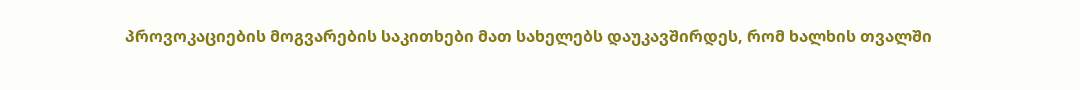პროვოკაციების მოგვარების საკითხები მათ სახელებს დაუკავშირდეს, რომ ხალხის თვალში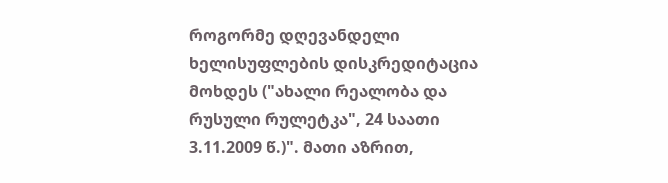როგორმე დღევანდელი ხელისუფლების დისკრედიტაცია მოხდეს ("ახალი რეალობა და რუსული რულეტკა", 24 საათი 3.11.2009 წ.)". მათი აზრით,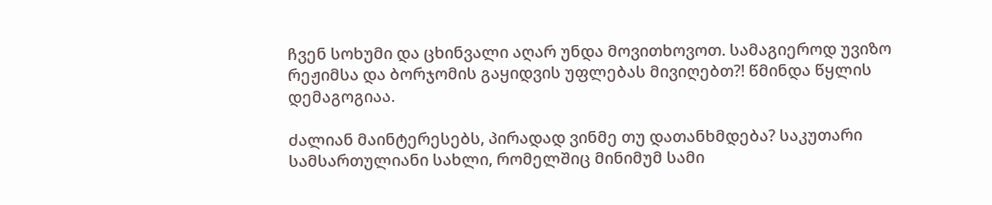ჩვენ სოხუმი და ცხინვალი აღარ უნდა მოვითხოვოთ. სამაგიეროდ უვიზო რეჟიმსა და ბორჯომის გაყიდვის უფლებას მივიღებთ?! წმინდა წყლის დემაგოგიაა.

ძალიან მაინტერესებს, პირადად ვინმე თუ დათანხმდება? საკუთარი სამსართულიანი სახლი, რომელშიც მინიმუმ სამი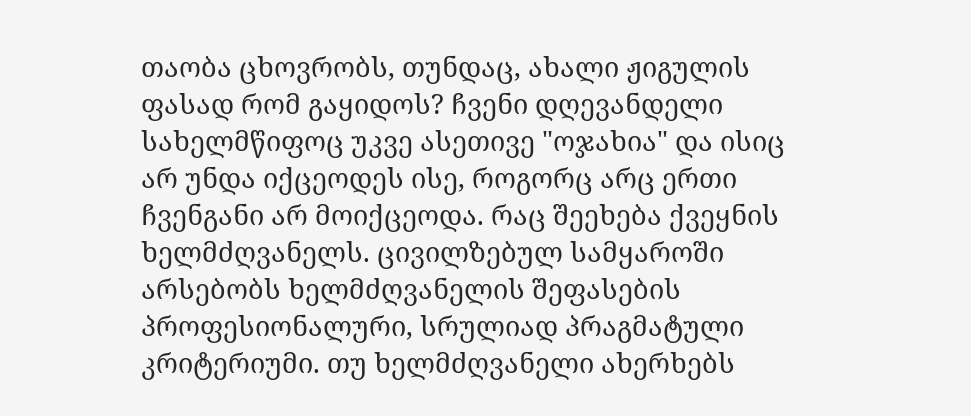თაობა ცხოვრობს, თუნდაც, ახალი ჟიგულის ფასად რომ გაყიდოს? ჩვენი დღევანდელი სახელმწიფოც უკვე ასეთივე "ოჯახია" და ისიც არ უნდა იქცეოდეს ისე, როგორც არც ერთი ჩვენგანი არ მოიქცეოდა. რაც შეეხება ქვეყნის ხელმძღვანელს. ცივილზებულ სამყაროში არსებობს ხელმძღვანელის შეფასების პროფესიონალური, სრულიად პრაგმატული კრიტერიუმი. თუ ხელმძღვანელი ახერხებს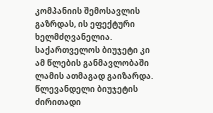კომპანიის შემოსავლის გაზრდას, ის ეფექტური ხელმძღვანელია. საქართველოს ბიუჯეტი კი ამ წლების განმავლობაში ლამის ათმაგად გაიზარდა. წლევანდელი ბიუჯეტის ძირითადი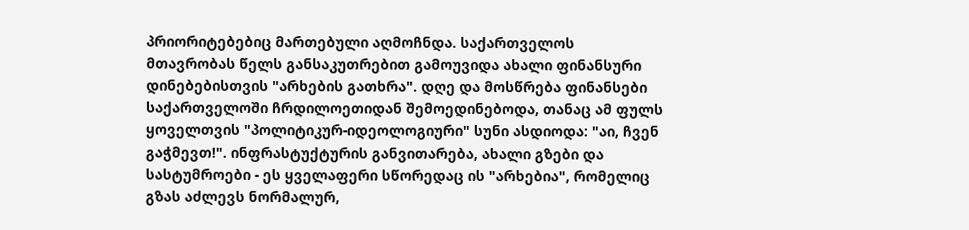პრიორიტებებიც მართებული აღმოჩნდა. საქართველოს მთავრობას წელს განსაკუთრებით გამოუვიდა ახალი ფინანსური დინებებისთვის "არხების გათხრა". დღე და მოსწრება ფინანსები საქართველოში ჩრდილოეთიდან შემოედინებოდა, თანაც ამ ფულს ყოველთვის "პოლიტიკურ-იდეოლოგიური" სუნი ასდიოდა: "აი, ჩვენ გაჭმევთ!". ინფრასტუქტურის განვითარება, ახალი გზები და სასტუმროები - ეს ყველაფერი სწორედაც ის "არხებია", რომელიც გზას აძლევს ნორმალურ,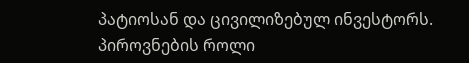პატიოსან და ცივილიზებულ ინვესტორს. პიროვნების როლი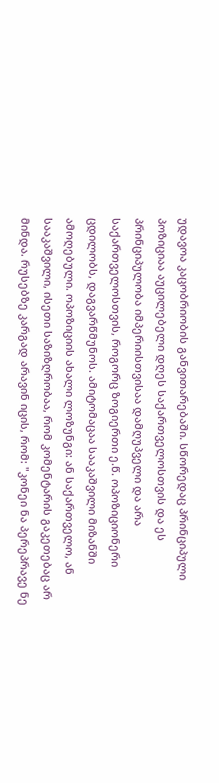უდავოა კაცობრიობის განვითარებაში. სწორედაც პრინციპული პოზიციაა აუცილებელი დღეს საქართველოსთვის და ეს პრინციპულობა იმპერიისთვისაა დამღუპველი და არა საქართველოსთვის, როგორც ზოგიერთი ე.წ. ოპოზიციონერი ცდილობს, დაგვარწმუნოს. ამიტომაცაა სააკაშვილი მიზანში ამოღებული. ოპოზიციის ახალი ლოზუნგი: ან საქართველო, ან სააკაშვილი, ისეთი საზიზღრობაა, რომ კომენტარის გაკეთებაც არ მინდა. რუსებზე კარგად არავინ იცის, რომ: "კონეი ნა პერეპრავე ნე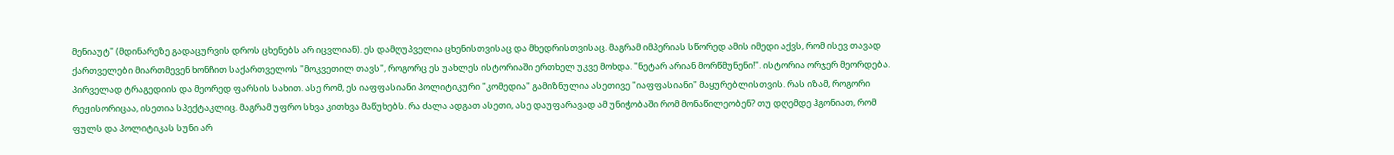მენიაუტ" (მდინარეზე გადაცურვის დროს ცხენებს არ იცვლიან). ეს დამღუპველია ცხენისთვისაც და მხედრისთვისაც. მაგრამ იმპერიას სწორედ ამის იმედი აქვს, რომ ისევ თავად ქართველები მიართმევენ ხონჩით საქართველოს "მოკვეთილ თავს", როგორც ეს უახლეს ისტორიაში ერთხელ უკვე მოხდა. "ნეტარ არიან მორწმუნენი!". ისტორია ორჯერ მეორდება. პირველად ტრაგედიის და მეორედ ფარსის სახით. ასე რომ, ეს იაფფასიანი პოლიტიკური "კომედია" გამიზნულია ასეთივე "იაფფასიანი" მაყურებლისთვის. რას იზამ, როგორი რეჟისორიცაა, ისეთია სპექტაკლიც. მაგრამ უფრო სხვა კითხვა მაწუხებს. რა ძალა ადგათ ასეთი, ასე დაუფარავად ამ უნიჭობაში რომ მონაწილეობენ? თუ დღემდე ჰგონიათ, რომ ფულს და პოლიტიკას სუნი არ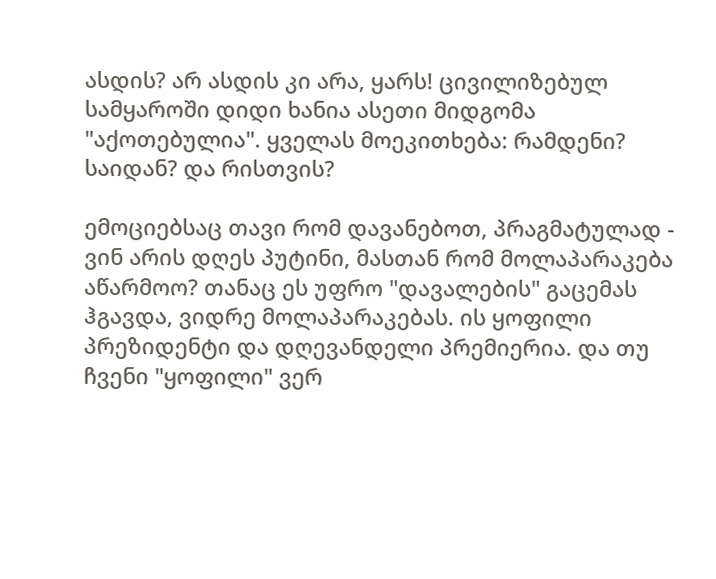ასდის? არ ასდის კი არა, ყარს! ცივილიზებულ სამყაროში დიდი ხანია ასეთი მიდგომა "აქოთებულია". ყველას მოეკითხება: რამდენი? საიდან? და რისთვის?

ემოციებსაც თავი რომ დავანებოთ, პრაგმატულად - ვინ არის დღეს პუტინი, მასთან რომ მოლაპარაკება აწარმოო? თანაც ეს უფრო "დავალების" გაცემას ჰგავდა, ვიდრე მოლაპარაკებას. ის ყოფილი პრეზიდენტი და დღევანდელი პრემიერია. და თუ ჩვენი "ყოფილი" ვერ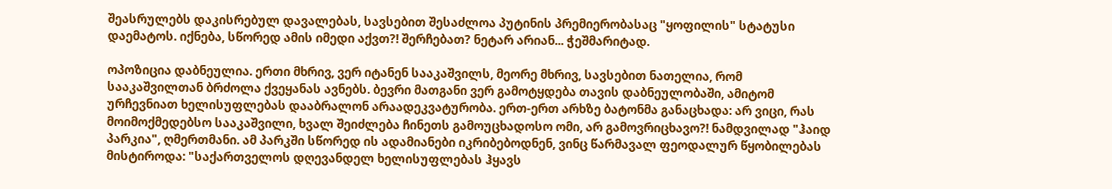შეასრულებს დაკისრებულ დავალებას, სავსებით შესაძლოა პუტინის პრემიერობასაც "ყოფილის" სტატუსი დაემატოს. იქნება, სწორედ ამის იმედი აქვთ?! შერჩებათ? ნეტარ არიან... ჭეშმარიტად.

ოპოზიცია დაბნეულია. ერთი მხრივ, ვერ იტანენ სააკაშვილს, მეორე მხრივ, სავსებით ნათელია, რომ სააკაშვილთან ბრძოლა ქვეყანას ავნებს. ბევრი მათგანი ვერ გამოტყდება თავის დაბნეულობაში, ამიტომ ურჩევნიათ ხელისუფლებას დააბრალონ არაადეკვატურობა. ერთ-ერთ არხზე ბატონმა განაცხადა: არ ვიცი, რას მოიმოქმედებსო სააკაშვილი, ხვალ შეიძლება ჩინეთს გამოუცხადოსო ომი, არ გამოვრიცხავო?! ნამდვილად "ჰაიდ პარკია", ღმერთმანი. ამ პარკში სწორედ ის ადამიანები იკრიბებოდნენ, ვინც წარმავალ ფეოდალურ წყობილებას მისტიროდა: "საქართველოს დღევანდელ ხელისუფლებას ჰყავს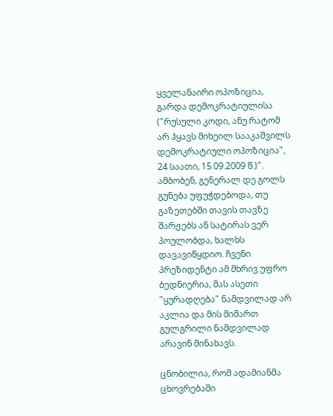ყველანაირი ოპოზიცია, გარდა დემოკრატიულისა ("რუსული კოდი, ანუ რატომ არ ჰყავს მიხეილ სააკაშვილს დემოკრატიული ოპოზიცია", 24 საათი, 15.09.2009 წ.)". ამბობენ, გენერალ დე გოლს გუნება უფუჭდებოდა, თუ გაზეთებში თავის თავზე შარჟებს ან სატირას ვერ პოულობდა, ხალხს დავავიწყდიო. ჩვენი პრეზიდენტი ამ მხრივ უფრო ბედნიერია, მას ასეთი "ყურადღება" ნამდვილად არ აკლია და მის მიმართ გულგრილი ნამდვილად არავინ მინახავს.

ცნობილია, რომ ადამიანმა ცხოვრებაში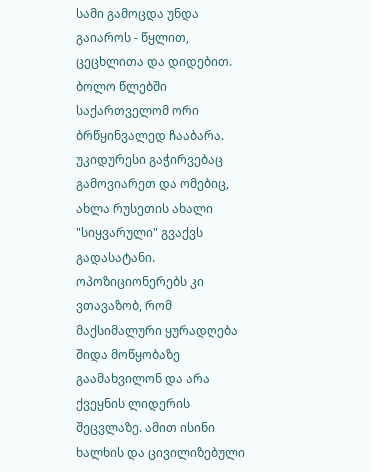სამი გამოცდა უნდა გაიაროს - წყლით, ცეცხლითა და დიდებით. ბოლო წლებში საქართველომ ორი ბრწყინვალედ ჩააბარა. უკიდურესი გაჭირვებაც გამოვიარეთ და ომებიც, ახლა რუსეთის ახალი "სიყვარული" გვაქვს გადასატანი. ოპოზიციონერებს კი ვთავაზობ, რომ მაქსიმალური ყურადღება შიდა მოწყობაზე გაამახვილონ და არა ქვეყნის ლიდერის შეცვლაზე. ამით ისინი ხალხის და ცივილიზებული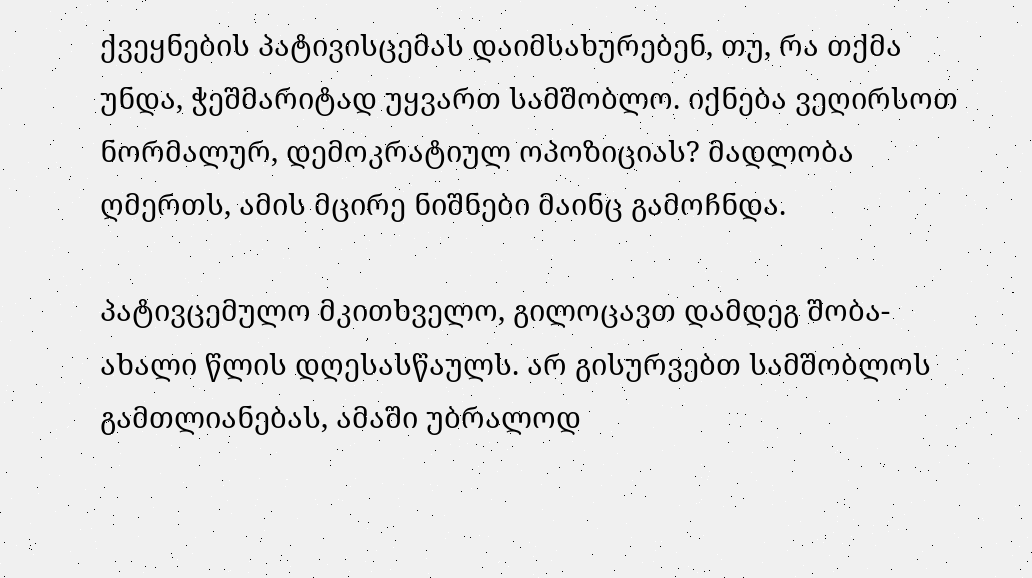ქვეყნების პატივისცემას დაიმსახურებენ, თუ, რა თქმა უნდა, ჭეშმარიტად უყვართ სამშობლო. იქნება ვეღირსოთ ნორმალურ, დემოკრატიულ ოპოზიციას? მადლობა ღმერთს, ამის მცირე ნიშნები მაინც გამოჩნდა.

პატივცემულო მკითხველო, გილოცავთ დამდეგ შობა-ახალი წლის დღესასწაულს. არ გისურვებთ სამშობლოს გამთლიანებას, ამაში უბრალოდ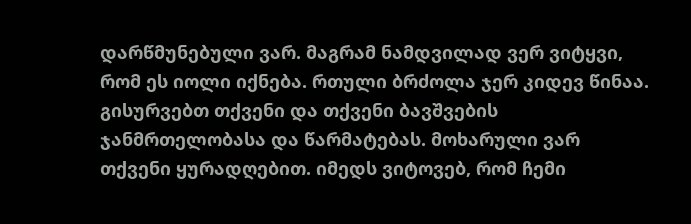დარწმუნებული ვარ. მაგრამ ნამდვილად ვერ ვიტყვი, რომ ეს იოლი იქნება. რთული ბრძოლა ჯერ კიდევ წინაა. გისურვებთ თქვენი და თქვენი ბავშვების ჯანმრთელობასა და წარმატებას. მოხარული ვარ თქვენი ყურადღებით. იმედს ვიტოვებ, რომ ჩემი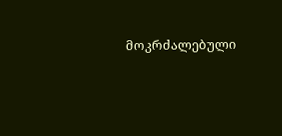მოკრძალებული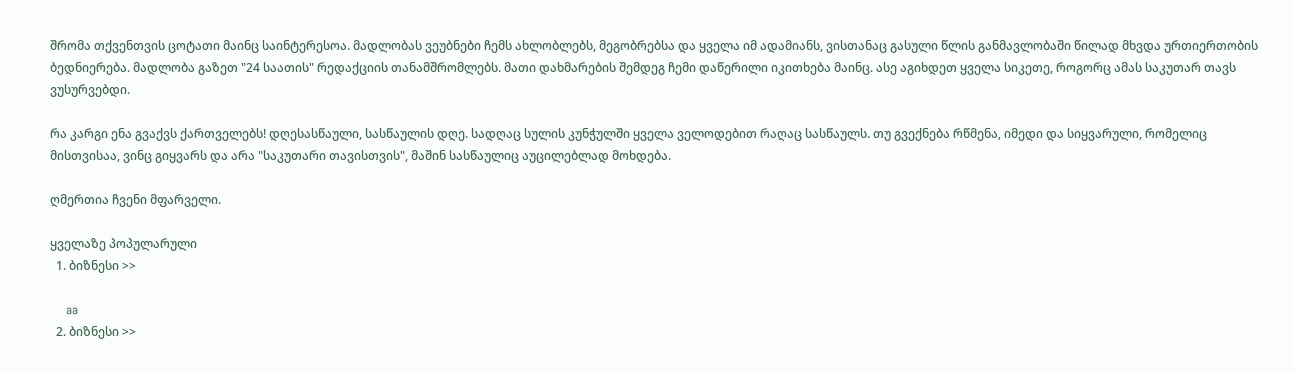შრომა თქვენთვის ცოტათი მაინც საინტერესოა. მადლობას ვეუბნები ჩემს ახლობლებს, მეგობრებსა და ყველა იმ ადამიანს, ვისთანაც გასული წლის განმავლობაში წილად მხვდა ურთიერთობის ბედნიერება. მადლობა გაზეთ "24 საათის" რედაქციის თანამშრომლებს. მათი დახმარების შემდეგ ჩემი დაწერილი იკითხება მაინც. ასე აგიხდეთ ყველა სიკეთე, როგორც ამას საკუთარ თავს ვუსურვებდი.

რა კარგი ენა გვაქვს ქართველებს! დღესასწაული, სასწაულის დღე. სადღაც სულის კუნჭულში ყველა ველოდებით რაღაც სასწაულს. თუ გვექნება რწმენა, იმედი და სიყვარული, რომელიც მისთვისაა, ვინც გიყვარს და არა "საკუთარი თავისთვის", მაშინ სასწაულიც აუცილებლად მოხდება.

ღმერთია ჩვენი მფარველი.

ყველაზე პოპულარული
  1. ბიზნესი >>

    aa
  2. ბიზნესი >>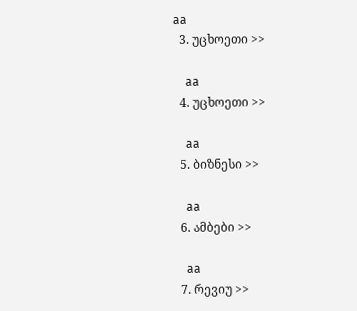aa
  3. უცხოეთი >>

    aa
  4. უცხოეთი >>

    aa
  5. ბიზნესი >>

    aa
  6. ამბები >>

    aa
  7. რევიუ >>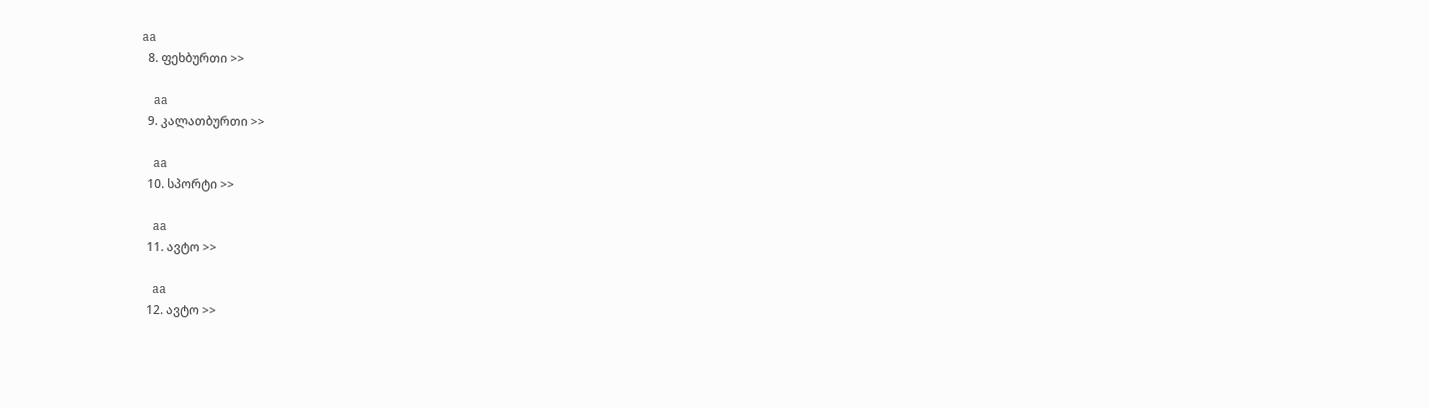aa
  8. ფეხბურთი >>

    aa
  9. კალათბურთი >>

    aa
  10. სპორტი >>

    aa
  11. ავტო >>

    aa
  12. ავტო >>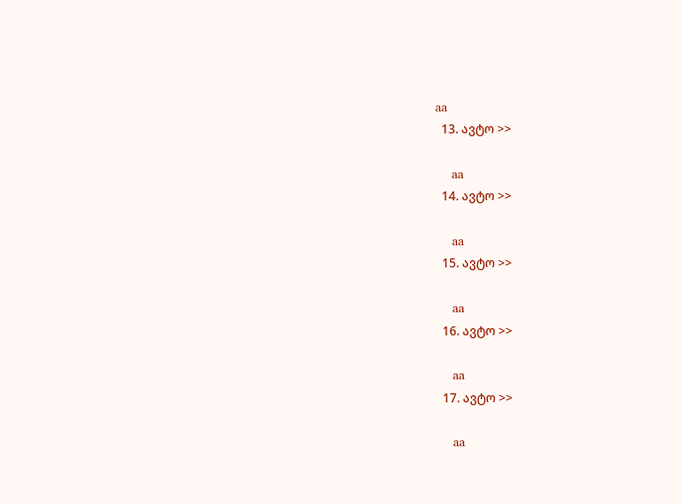aa
  13. ავტო >>

    aa
  14. ავტო >>

    aa
  15. ავტო >>

    aa
  16. ავტო >>

    aa
  17. ავტო >>

    aa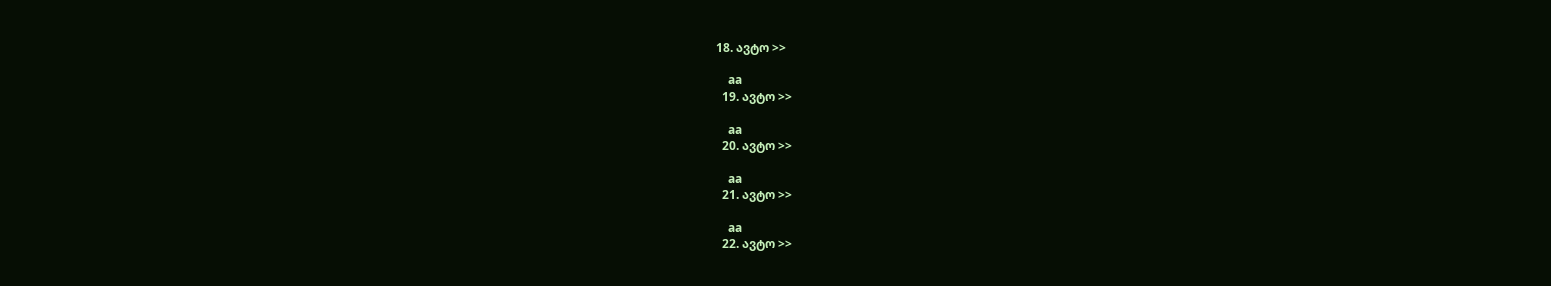18. ავტო >>

    aa
  19. ავტო >>

    aa
  20. ავტო >>

    aa
  21. ავტო >>

    aa
  22. ავტო >>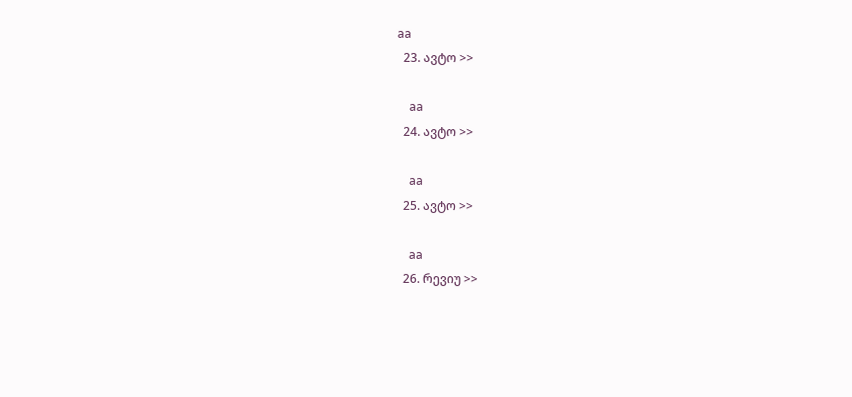aa
  23. ავტო >>

    aa
  24. ავტო >>

    aa
  25. ავტო >>

    aa
  26. რევიუ >>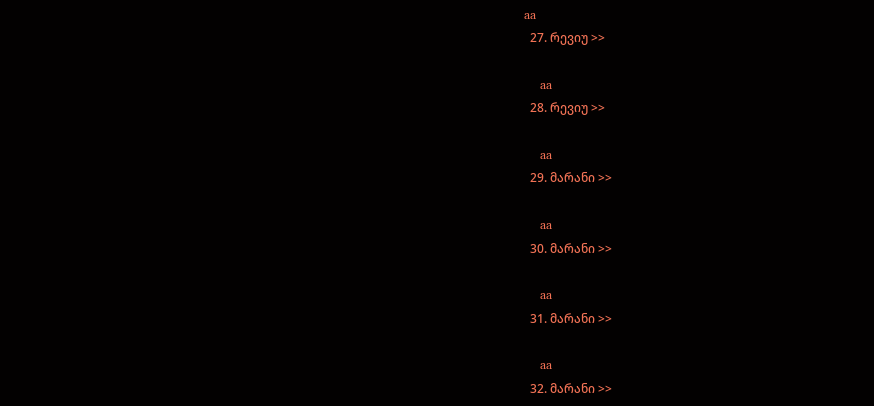aa
  27. რევიუ >>

    aa
  28. რევიუ >>

    aa
  29. მარანი >>

    aa
  30. მარანი >>

    aa
  31. მარანი >>

    aa
  32. მარანი >>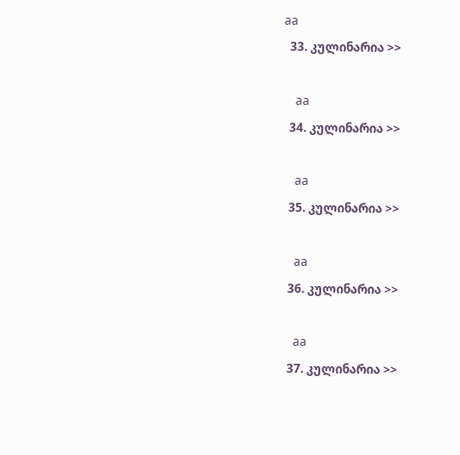aa
  33. კულინარია >>

    aa
  34. კულინარია >>

    aa
  35. კულინარია >>

    aa
  36. კულინარია >>

    aa
  37. კულინარია >>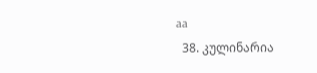aa
  38. კულინარია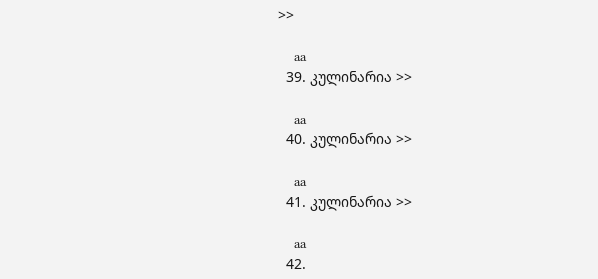>>

    aa
  39. კულინარია >>

    aa
  40. კულინარია >>

    aa
  41. კულინარია >>

    aa
  42.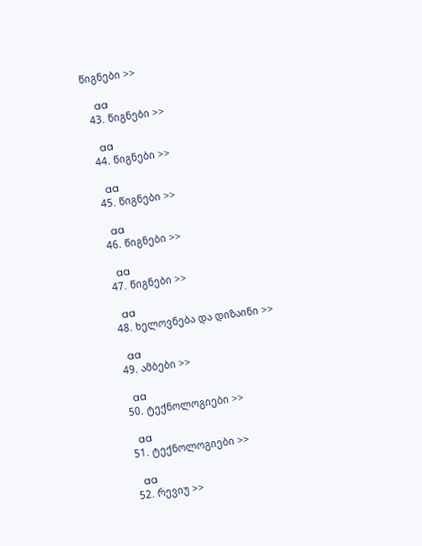წიგნები >>

    aa
  43. წიგნები >>

    aa
  44. წიგნები >>

    aa
  45. წიგნები >>

    aa
  46. წიგნები >>

    aa
  47. წიგნები >>

    aa
  48. ხელოვნება და დიზაინი >>

    aa
  49. ამბები >>

    aa
  50. ტექნოლოგიები >>

    aa
  51. ტექნოლოგიები >>

    aa
  52. რევიუ >>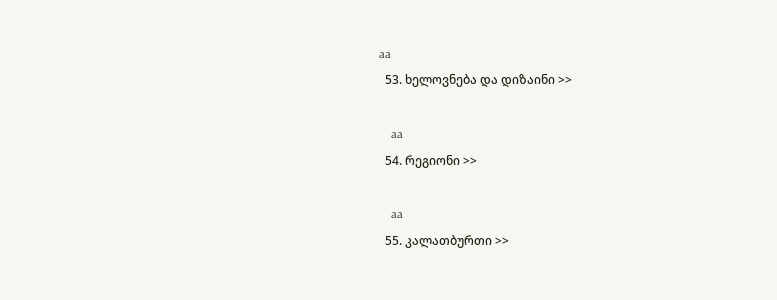aa
  53. ხელოვნება და დიზაინი >>

    aa
  54. რეგიონი >>

    aa
  55. კალათბურთი >>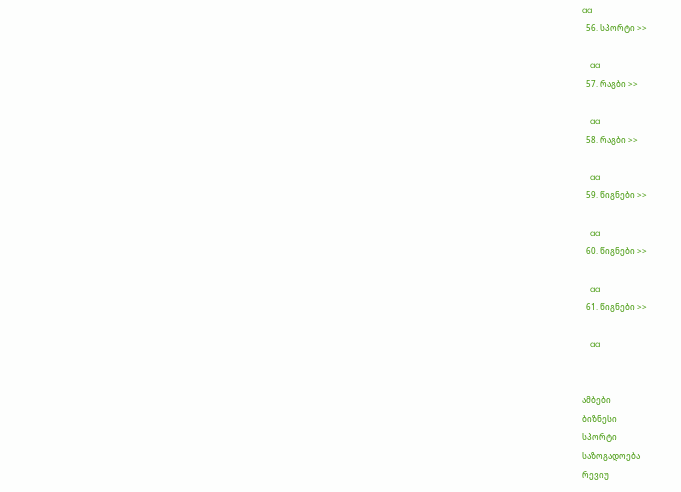aa
  56. სპორტი >>

    aa
  57. რაგბი >>

    aa
  58. რაგბი >>

    aa
  59. წიგნები >>

    aa
  60. წიგნები >>

    aa
  61. წიგნები >>

    aa


ამბები
ბიზნესი
სპორტი
საზოგადოება
რევიუ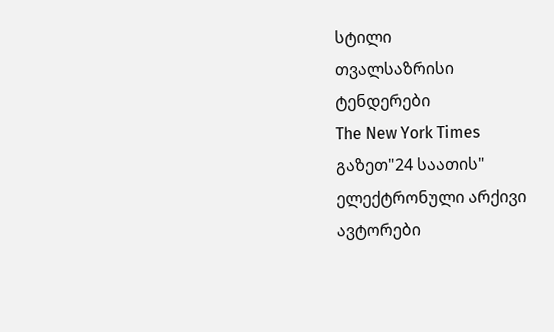სტილი
თვალსაზრისი
ტენდერები
The New York Times
გაზეთ"24 საათის"
ელექტრონული არქივი
ავტორები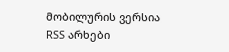მობილურის ვერსია
RSS არხები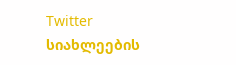Twitter
სიახლეების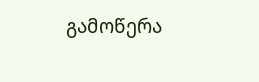გამოწერა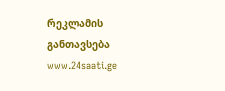რეკლამის განთავსება
www.24saati.ge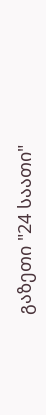გაზეთი "24 საათი"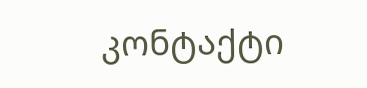კონტაქტი